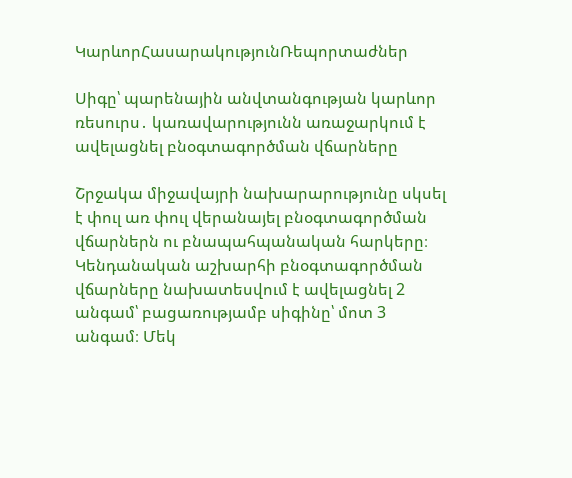ԿարևորՀասարակությունՌեպորտաժներ

Սիգը՝ պարենային անվտանգության կարևոր ռեսուրս․ կառավարությունն առաջարկում է ավելացնել բնօգտագործման վճարները

Շրջակա միջավայրի նախարարությունը սկսել է փուլ առ փուլ վերանայել բնօգտագործման վճարներն ու բնապահպանական հարկերը։ Կենդանական աշխարհի բնօգտագործման վճարները նախատեսվում է ավելացնել 2 անգամ՝ բացառությամբ սիգինը՝ մոտ 3 անգամ։ Մեկ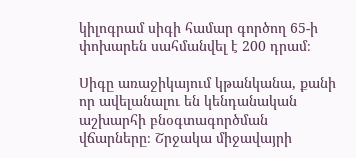կիլոգրամ սիգի համար գործող 65-ի փոխարեն սահմանվել է 200 դրամ։

Սիգը առաջիկայում կթանկանա, քանի որ ավելանալու են կենդանական աշխարհի բնօգտագործման վճարները։ Շրջակա միջավայրի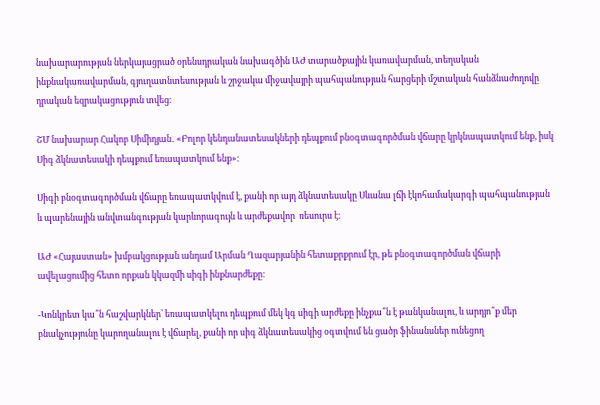նախարարության ներկայացրած օրենսդրական նախագծին ԱԺ տարածքային կառավարման, տեղական ինքնակառավարման, գյուղատնտեսության և շրջակա միջավայրի պահպանության հարցերի մշտական հանձնաժողովը դրական եզրակացություն տվեց։

ՇՄ նախարար Հակոբ Սիմիդյան․ «Բոլոր կենդանատեսակների դեպքում բնօգտագործման վճարը կրկնապատկում ենք, իսկ Սիգ ձկնատեսակի դեպքում եռապատկում ենք»։

Սիգի բնօգտագործման վճարը եռապատկվում է, քանի որ այդ ձկնատեսակը Սևանա լճի էկոհամակարգի պահպանության և պարենային անվտանգության կարևորագույն և արժեքավոր  ռեսուրս է։

ԱԺ «Հայաստան» խմբակցության անդամ Արման Ղազարյանին հետաքրքրում էր, թե բնօգտագործման վճարի ավելացումից հետո որքան կկազմի սիգի ինքնարժեքը։

-Կոնկրետ կա՞ն հաշվարկներ՝ եռապատկելու դեպքում մեկ կգ սիգի արժեքը ինչքա՞ն է թանկանալու, և արդյո՞ք մեր բնակչությունը կարողանալու է վճարել, քանի որ սիգ ձկնատեսակից օգտվում են ցածր ֆինանսներ ունեցող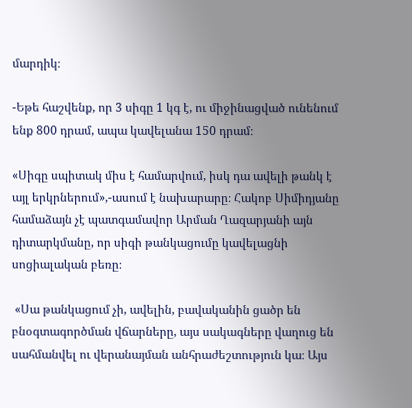մարդիկ։

-Եթե հաշվենք, որ 3 սիգը 1 կգ է, ու միջինացված ունենում ենք 800 դրամ, ապա կավելանա 150 դրամ։

«Սիգը սպիտակ միս է համարվում, իսկ դա ավելի թանկ է այլ երկրներում»,-ասում է նախարարը։ Հակոբ Սիմիդյանը համաձայն չէ պատգամավոր Արման Ղազարյանի այն դիտարկմանը, որ սիգի թանկացումը կավելացնի սոցիալական բեռը։

 «Սա թանկացում չի, ավելին, բավականին ցածր են բնօգտագործման վճարները, այս սակագները վաղուց են սահմանվել ու վերանայման անհրաժեշտություն կա։ Այս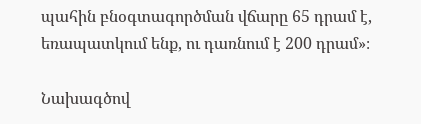պահին բնօգտագործման վճարը 65 դրամ է, եռապատկում ենք, ու դառնում է 200 դրամ»։

Նախագծով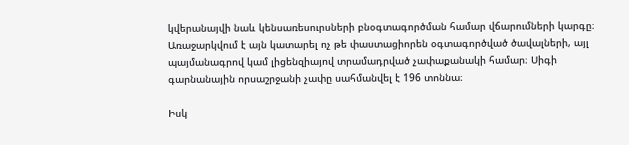կվերանայվի նաև կենսառեսուրսների բնօգտագործման համար վճարումների կարգը։ Առաջարկվում է այն կատարել ոչ թե փաստացիորեն օգտագործված ծավալների, այլ պայմանագրով կամ լիցենզիայով տրամադրված չափաքանակի համար։ Սիգի գարնանային որսաշրջանի չափը սահմանվել է 196 տոննա։

Իսկ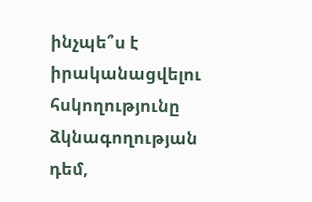ինչպե՞ս է իրականացվելու հսկողությունը ձկնագողության դեմ,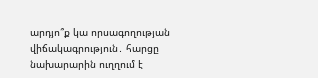արդյո՞ք կա որսագողության վիճակագրություն․ հարցը նախարարին ուղղում է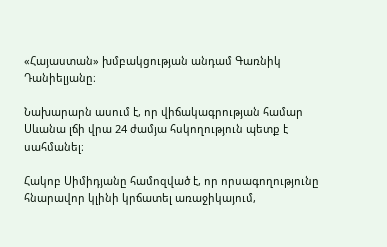«Հայաստան» խմբակցության անդամ Գառնիկ Դանիելյանը։

Նախարարն ասում է, որ վիճակագրության համար Սևանա լճի վրա 24 ժամյա հսկողություն պետք է սահմանել։

Հակոբ Սիմիդյանը համոզված է, որ որսագողությունը հնարավոր կլինի կրճատել առաջիկայում,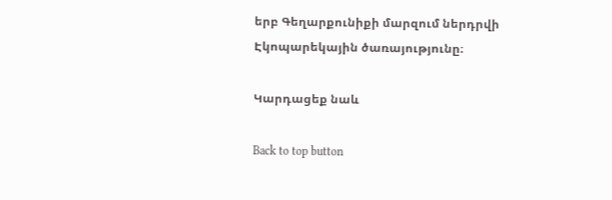երբ Գեղարքունիքի մարզում ներդրվի Էկոպարեկային ծառայությունը։

Կարդացեք նաև

Back to top button